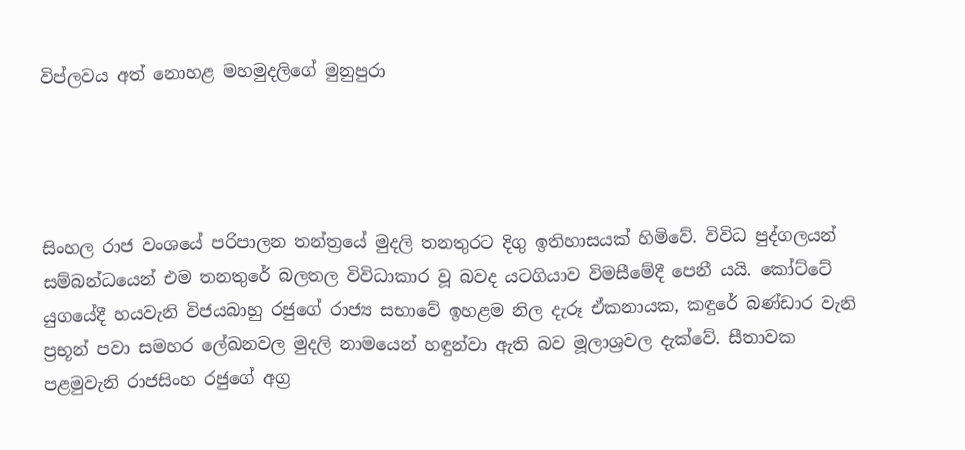විප්ලවය අත් නොහළ මහමුදලිගේ මුනුපුරා




සිංහල රාජ වංශයේ පරිපාලන තන්ත්‍රයේ මුදලි තනතුරට දිගු ඉතිහාසයක් හිමිවේ. විවිධ පුද්ගලයන් සම්බන්ධයෙන් එම තනතුරේ බලතල විවිධාකාර වූ බවද යටගියාව විමසීමේදී පෙනී යයි. කෝට්ටේ යුගයේදී හයවැනි විජයබාහු රජුගේ රාජ්‍ය සභාවේ ඉහළම නිල දැරූ ඒකනායක, කඳුරේ බණ්ඩාර වැනි ප්‍රභූන් පවා සමහර ලේඛනවල මුදලි නාමයෙන් හඳුන්වා ඇති බව මූලාශ්‍රවල දැක්වේ. සීතාවක පළමුවැනි රාජසිංහ රජුගේ අග්‍ර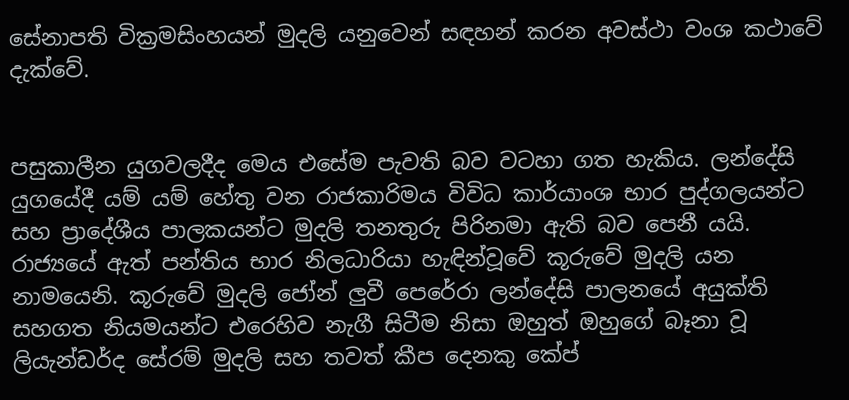සේනාපති වික්‍රමසිංහයන් මුදලි යනුවෙන් සඳහන් කරන අවස්ථා වංශ කථාවේ දැක්වේ.


පසුකාලීන යුගවලදීද මෙය එසේම පැවති බව වටහා ගත හැකිය. ලන්දේසි යුගයේදී යම් යම් හේතු වන රාජකාරිමය විවිධ කාර්යාංශ භාර පුද්ගලයන්ට සහ ප්‍රාදේශීය පාලකයන්ට මුදලි තනතුරු පිරිනමා ඇති බව පෙනී යයි. රාජ්‍යයේ ඇත් පන්තිය භාර නිලධාරියා හැඳින්වූවේ කූරුවේ මුදලි යන නාමයෙනි. කූරුවේ මුදලි ජෝන් ලුවී පෙරේරා ලන්දේසි පාලනයේ අයුක්ති සහගත නියමයන්ට එරෙහිව නැගී සිටීම නිසා ඔහුත් ඔහුගේ බෑනා වූ ලියැන්ඩර්ද සේරම් මුදලි සහ තවත් කීප දෙනකු කේප්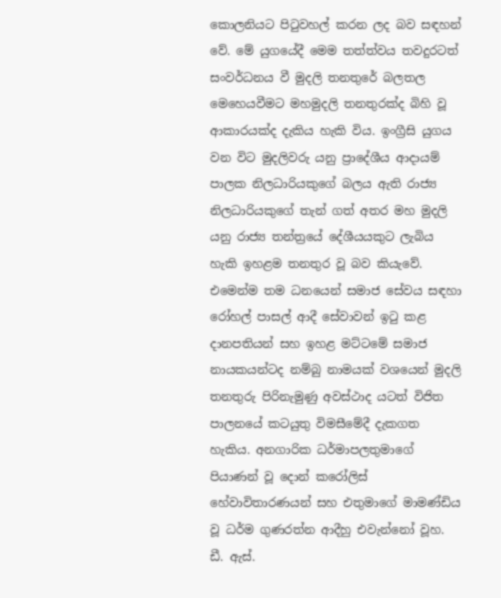කොලනියට පිටුවහල් කරන ලද බව සඳහන් වේ. මේ යුගයේදී මෙම තත්ත්වය තවදුරටත් සංවර්ධනය වී මුදලි තනතුරේ බලතල මෙහෙයවීමට මහමුදලි තනතුරක්ද බිහි වූ ආකාරයක්ද දැකිය හැකි විය. ඉංග්‍රීසි යුගය වන විට මුදලිවරු යනු ප්‍රාදේශීය ආදායම් පාලක නිලධාරියකුගේ බලය ඇති රාජ්‍ය නිලධාරියකුගේ තැන් ගත් අතර මහ මුදලි යනු රාජ්‍ය තන්ත්‍රයේ දේශීයයකුට ලැබිය හැකි ඉහළම තනතුර වූ බව කියැවේ. එමෙන්ම තම ධනයෙන් සමාජ සේවය සඳහා රෝහල් පාසල් ආදී සේවාවන් ඉටු කළ දානපතියන් සහ ඉහළ මට්ටමේ සමාජ නායකයන්ටද නම්බු නාමයක් වශයෙන් මුදලි තනතුරු පිරිනැමුණු අවස්ථාද යටත් විජිත පාලනයේ කටයුතු විමසීමේදී දැකගත හැකිය. අනගාරික ධර්මාපලතුමාගේ පියාණන් වූ දොන් කරෝලිස් හේවාවිතාරණයන් සහ එතුමාගේ මාමණ්ඩිය වූ ධර්ම ගුණරත්න ආදීහු එවැන්නෝ වූහ. ඩී. ඇස්.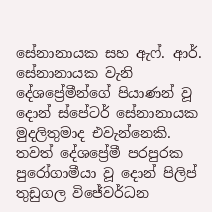සේනානායක සහ ඇෆ්. ආර්. සේනානායක වැනි දේශප්‍රේමීන්ගේ පියාණන් වූ දොන් ස්පේටර් සේනානායක මුදලිතුමාද එවැන්නෙකි. තවත් දේශප්‍රේමී පරපුරක පුරෝගාමීයා වූ දොන් පිලිප් තුඩුගල විජේවර්ධන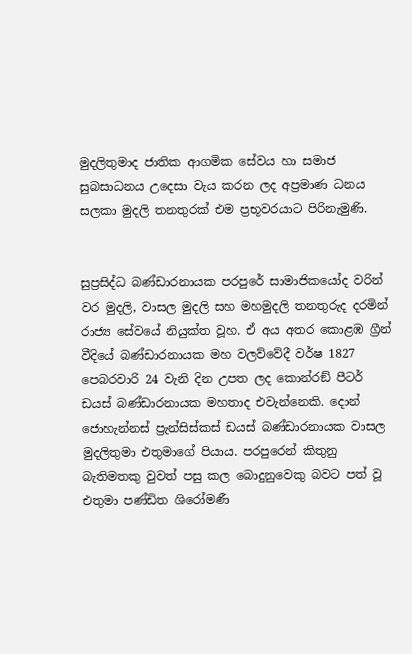මුදලිතුමාද ජාතික ආගමික සේවය හා සමාජ සුබසාධනය උදෙසා වැය කරන ලද අප්‍රමාණ ධනය සලකා මුදලි තනතුරක් එම ප්‍රභූවරයාට පිරිනැමුණි.


සුප්‍රසිද්ධ බණ්ඩාරනායක පරපුරේ සාමාජිකයෝද වරින් වර මුදලි, වාසල මුදලි සහ මහමුදලි තනතුරුද දරමින් රාජ්‍ය සේවයේ නියුක්ත වූහ. ඒ අය අතර කොළඹ ග්‍රීන් වීදියේ බණ්ඩාරනායක මහ වලව්වේදී වර්ෂ 1827 පෙබරවාරි 24 වැනි දින උපත ලද කොන්රඞ් පීටර් ඩයස් බණ්ඩාරනායක මහතාද එවැන්නෙකි. දොන් ජොහැන්නස් ප්‍රැන්සිස්කස් ඩයස් බණ්ඩාරනායක වාසල මුදලිතුමා එතුමාගේ පියාය. පරපුරෙන් කිතුනු බැතිමතකු වුවත් පසු කල බොදුනුවෙකු බවට පත් වූ එතුමා පණ්ඩිත ශිරෝමණී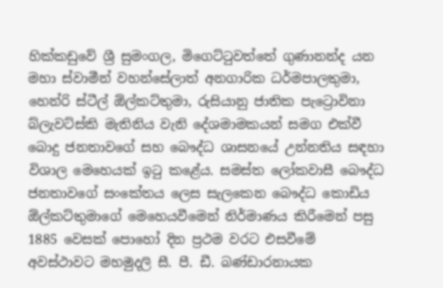හික්කඩුවේ ශ්‍රී සුමංගල, මිගෙට්ටුවත්තේ ගුණානන්ද යන මහා ස්වාමීන් වහන්සේලාත් අනගාරික ධර්මපාලතුමා, හෙන්රි ස්ටීල් ඕල්කට්තුමා, රුසියානු ජාතික පැට්‍රොවිනා බ්ලැවට්ස්කි මැතිනිය වැනි දේශමාමකයන් සමග එක්වී බොදු ජනතාවගේ සහ බෞද්ධ ශාසනයේ උන්නතිය සඳහා විශාල මෙහෙයක් ඉටු කළේය. සමස්ත ලෝකවාසී බෞද්ධ ජනතාවගේ සංකේතය ලෙස සැලකෙන බෞද්ධ කොඩිය ඕල්කට්තුමාගේ මෙහෙයවීමෙන් නිර්මාණය කිරීමෙන් පසු 1885 වෙසක් පොහෝ දින ප්‍රථම වරට එසවීමේ අවස්ථාවට මහමුදලි සී. පී. ඩී. බණ්ඩාරනායක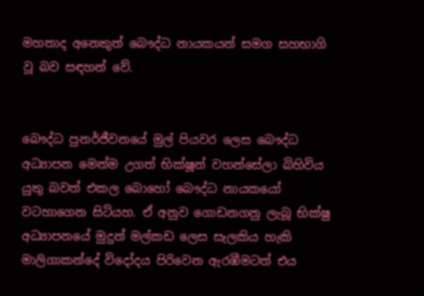මහතාද අනෙකුත් බෞද්ධ නායකයන් සමග සහභාගි වූ බව සඳහන් වේ.


බෞද්ධ පුනර්ජීවනයේ මුල් පියවර ලෙස බෞද්ධ අධ්‍යාපන මෙන්ම උගත් භික්ෂූන් වහන්සේලා බිහිවිය යුතු බවත් එකල බොහෝ බෞද්ධ නායකයෝ වටහාගෙන සිටියහ. ඒ අනුව ගොඩනගනු ලැබූ භික්ෂු අධ්‍යාපනයේ මුදුන් මල්කඩ ලෙස සැලකිය හැකි මාලිගාකන්දේ විදෝදය පිරිවෙන ඇරඹීමටත් එය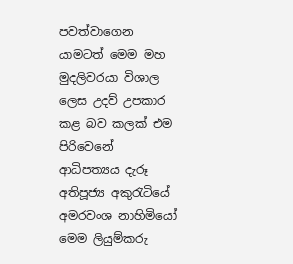පවත්වාගෙන යාමටත් මෙම මහ මුදලිවරයා විශාල ලෙස උදව් උපකාර කළ බව කලක් එම පිරිවෙනේ ආධිපත්‍යය දැරූ අතිපූජ්‍ය අකුරැටියේ අමරවංශ නාහිමියෝ මෙම ලියුම්කරු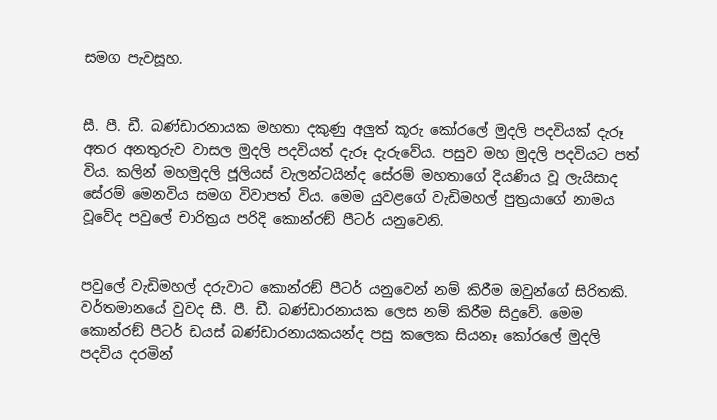සමග පැවසූහ.


සී. පී. ඩී. බණ්ඩාරනායක මහතා දකුණු අලුත් කූරු කෝරලේ මුදලි පදවියක් දැරූ අතර අනතුරුව වාසල මුදලි පදවියත් දැරූ දැරුවේය. පසුව මහ මුදලි පදවියට පත් විය. කලින් මහමුදලි ජූලියස් වැලන්ටයින්ද සේරම් මහතාගේ දියණිය වූ ලැයිසාද සේරම් මෙනවිය සමග විවාපත් විය. මෙම යුවළගේ වැඩිමහල් පුත්‍රයාගේ නාමය වූවේද පවුලේ චාරිත්‍රය පරිදි කොන්රඞ් පීටර් යනුවෙනි.


පවුලේ වැඩිමහල් දරුවාට කොන්රඞ් පීටර් යනුවෙන් නම් කිරීම ඔවුන්ගේ සිරිතකි. වර්තමානයේ වුවද සී. පී. ඩී. බණ්ඩාරනායක ලෙස නම් කිරීම සිදුවේ. මෙම කොන්රඞ් පීටර් ඩයස් බණ්ඩාරනායකයන්ද පසු කලෙක සියනෑ කෝරලේ මුදලි පදවිය දරමින්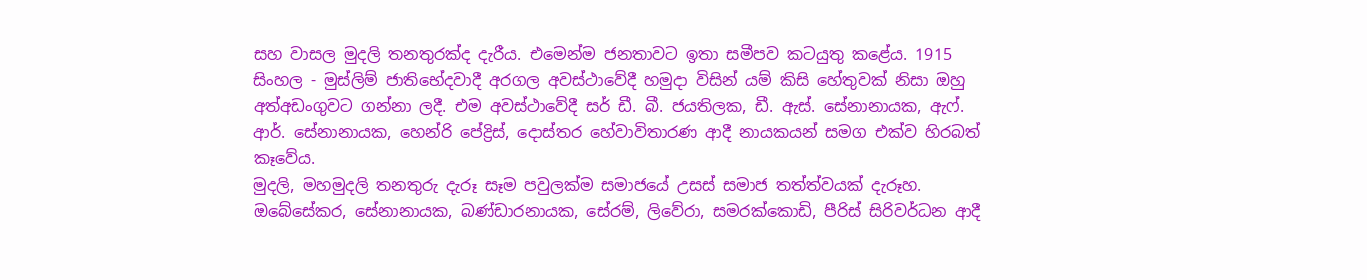සහ වාසල මුදලි තනතුරක්ද දැරීය. එමෙන්ම ජනතාවට ඉතා සමීපව කටයුතු කළේය. 1915 සිංහල - මුස්ලිම් ජාතිභේදවාදී අරගල අවස්ථාවේදී හමුදා විසින් යම් කිසි හේතුවක් නිසා ඔහු අත්අඩංගුවට ගන්නා ලදී. එම අවස්ථාවේදී සර් ඩී. බී. ජයතිලක, ඩී. ඇස්. සේනානායක, ඇෆ්. ආර්. සේනානායක, හෙන්රි පේද්‍රිස්, දොස්තර හේවාවිතාරණ ආදී නායකයන් සමග එක්ව හිරබත් කෑවේය.
මුදලි, මහමුදලි තනතුරු දැරූ සෑම පවුලක්ම සමාජයේ උසස් සමාජ තත්ත්වයක් දැරූහ. ඔබේසේකර, සේනානායක, බණ්ඩාරනායක, සේරම්, ලිවේරා, සමරක්කොඩි, පීරිස් සිරිවර්ධන ආදී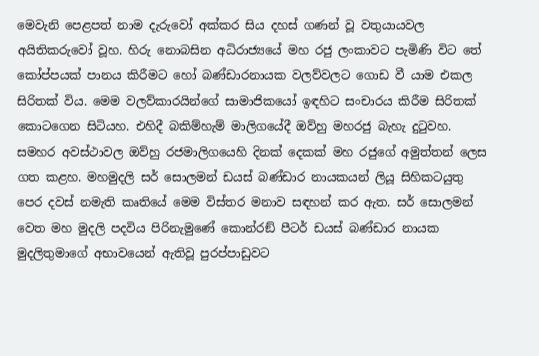මෙවැනි පෙළපත් නාම දැරුවෝ අක්කර සිය දහස් ගණන් වූ වතුයායවල අයිතිකරුවෝ වූහ. හිරු නොබසින අධිරාජ්‍යයේ මහ රජු ලංකාවට පැමිණි විට තේ කෝප්පයක් පානය කිරීමට හෝ බණ්ඩාරනායක වලව්වලට ගොඩ වී යාම එකල සිරිතක් විය. මෙම වලව්කාරයින්ගේ සාමාජිකයෝ ඉඳහිට සංචාරය කිරීම සිරිතක් කොටගෙන සිටියහ. එහිදී බකිම්හැම් මාලිගයේදී ඔව්හු මහරජු බැහැ දුටුවහ. සමහර අවස්ථාවල ඔව්හු රජමාලිගයෙහි දිනක් දෙකක් මහ රජුගේ අමුත්තන් ලෙස ගත කළහ. මහමුදලි සර් සොලමන් ඩයස් බණ්ඩාර නායකයන් ලියූ සිහිකටයුතු පෙර දවස් නමැති කෘතියේ මෙම විස්තර මනාව සඳහන් කර ඇත. සර් සොලමන් වෙත මහ මුදලි පදවිය පිරිනැමුණේ කොන්රඞ් පීටර් ඩයස් බණ්ඩාර නායක මුදලිතුමාගේ අභාවයෙන් ඇතිවූ පුරප්පාඩුවට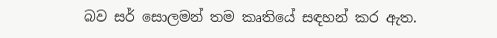බව සර් සොලමන් තම කෘතියේ සඳහන් කර ඇත.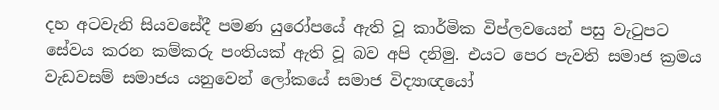දහ අටවැනි සියවසේදී පමණ යුරෝපයේ ඇති වූ කාර්මික විප්ලවයෙන් පසු වැටුපට සේවය කරන කම්කරු පංතියක් ඇති වූ බව අපි දනිමු. එයට පෙර පැවති සමාජ ක්‍රමය වැඩවසම් සමාජය යනුවෙන් ලෝකයේ සමාජ විද්‍යාඥයෝ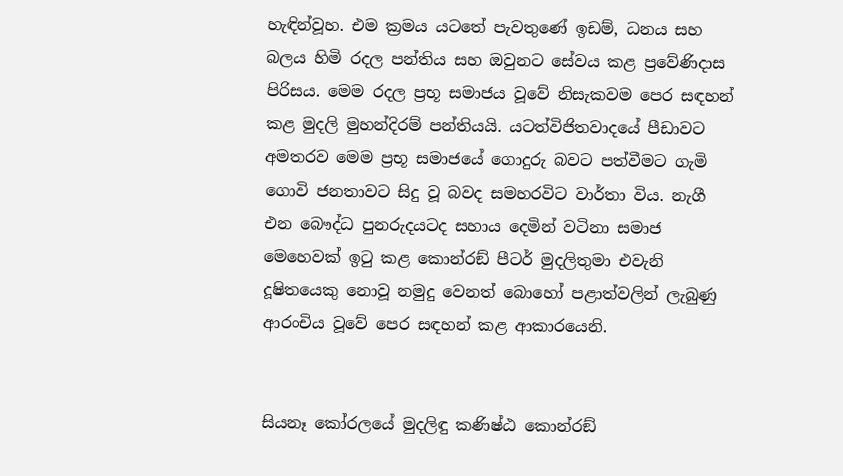හැඳින්වූහ. එම ක්‍රමය යටතේ පැවතුණේ ඉඩම්, ධනය සහ බලය හිමි රදල පන්තිය සහ ඔවුනට සේවය කළ ප්‍රවේණිදාස පිරිසය. මෙම රදල ප්‍රභූ සමාජය වූවේ නිසැකවම පෙර සඳහන් කළ මුදලි මුහන්දිරම් පන්තියයි. යටත්විජිතවාදයේ පීඩාවට අමතරව මෙම ප්‍රභූ සමාජයේ ගොදුරු බවට පත්වීමට ගැමි ගොවි ජනතාවට සිදු වූ බවද සමහරවිට වාර්තා විය. නැගී එන බෞද්ධ පුනරුදයටද සහාය දෙමින් වටිනා සමාජ මෙහෙවක් ඉටු කළ කොන්රඞ් පීටර් මුදලිතුමා එවැනි දූෂිතයෙකු නොවූ නමුදු වෙනත් බොහෝ පළාත්වලින් ලැබුණු ආරංචිය වූවේ පෙර සඳහන් කළ ආකාරයෙනි.


සියනෑ කෝරලයේ මුදලිඳු කණිෂ්ඨ කොන්රඞ්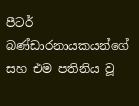පීටර් බණ්ඩාරනායකයන්ගේ සහ එම පතිනිය වූ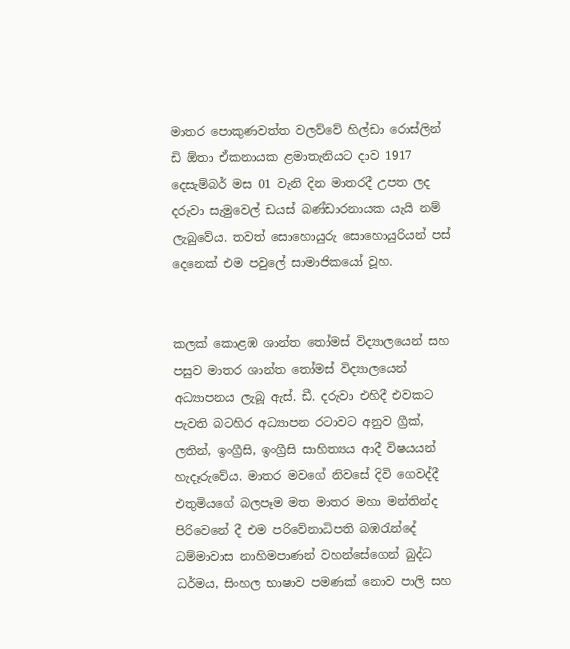මාතර පොකුණවත්ත වලව්වේ හිල්ඩා රොස්ලින් ඩි ඕතා ඒකනායක ළමාතැනියට දාව 1917 දෙසැම්බර් මස 01 වැනි දින මාතරදී උපත ලද දරුවා සැමුවෙල් ඩයස් බණ්ඩාරනායක යැයි නම් ලැබුවේය. තවත් සොහොයුරු සොහොයුරියන් පස් දෙනෙක් එම පවුලේ සාමාජිකයෝ වූහ.


කලක් කොළඹ ශාන්ත තෝමස් විද්‍යාලයෙන් සහ පසුව මාතර ශාන්ත තෝමස් විද්‍යාලයෙන් අධ්‍යාපනය ලැබූ ඇස්. ඩී. දරුවා එහිදී එවකට පැවති බටහිර අධ්‍යාපන රටාවට අනුව ග්‍රීක්, ලතින්, ඉංග්‍රීසි, ඉංග්‍රීසි සාහිත්‍යය ආදී විෂයයන් හැදෑරුවේය. මාතර මවගේ නිවසේ දිවි ගෙවද්දී එතුමියගේ බලපෑම මත මාතර මහා මන්තින්ද පිරිවෙනේ දී එම පරිවේනාධිපති බඹරැන්දේ ධම්මාවාස නාහිමපාණන් වහන්සේගෙන් බුද්ධ ධර්මය, සිංහල භාෂාව පමණක් නොව පාලි සහ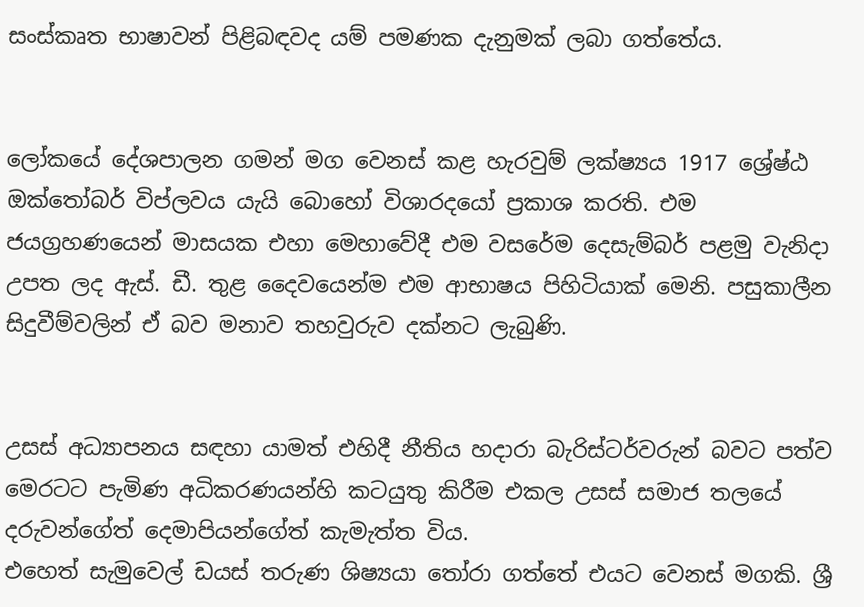සංස්කෘත භාෂාවන් පිළිබඳවද යම් පමණක දැනුමක් ලබා ගත්තේය.


ලෝකයේ දේශපාලන ගමන් මග වෙනස් කළ හැරවුම් ලක්ෂ්‍යය 1917 ශ්‍රේෂ්ඨ ඔක්තෝබර් විප්ලවය යැයි බොහෝ විශාරදයෝ ප්‍රකාශ කරති. එම ජයග්‍රහණයෙන් මාසයක එහා මෙහාවේදී එම වසරේම දෙසැම්බර් පළමු වැනිදා උපත ලද ඇස්. ඩී. තුළ දෛවයෙන්ම එම ආභාෂය පිහිටියාක් මෙනි. පසුකාලීන සිදුවීම්වලින් ඒ බව මනාව තහවුරුව දක්නට ලැබුණි.


උසස් අධ්‍යාපනය සඳහා යාමත් එහිදී නීතිය හදාරා බැරිස්ටර්වරුන් බවට පත්ව මෙරටට පැමිණ අධිකරණයන්හි කටයුතු කිරීම එකල උසස් සමාජ තලයේ දරුවන්ගේත් දෙමාපියන්ගේත් කැමැත්ත විය.
එහෙත් සැමුවෙල් ඩයස් තරුණ ශිෂ්‍යයා තෝරා ගත්තේ එයට වෙනස් මගකි. ශ්‍රී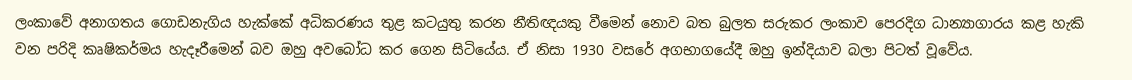ලංකාවේ අනාගතය ගොඩනැගිය හැක්කේ අධිකරණය තුළ කටයුතු කරන නීතිඥයකු වීමෙන් නොව බත බුලත සරුකර ලංකාව පෙරදිග ධාන්‍යාගාරය කළ හැකි වන පරිදි කෘෂිකර්මය හැදෑරීමෙන් බව ඔහු අවබෝධ කර ගෙන සිටියේය. ඒ නිසා 1930 වසරේ අගභාගයේදී ඔහු ඉන්දියාව බලා පිටත් වූවේය.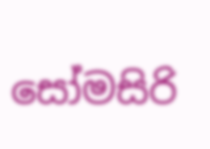සෝමසිරි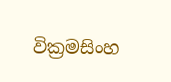වික්‍රමසිංහ